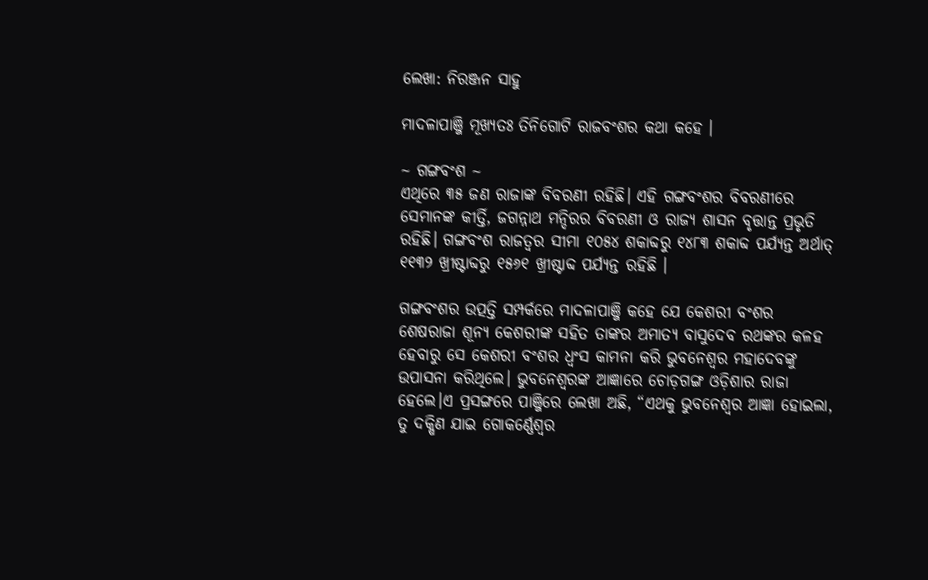ଲେଖା: ନିରଞ୍ଜନ ସାହୁ

ମାଦଳାପାଞ୍ଜି ମୂଖ୍ୟତଃ ତିନିଗୋଟି ରାଜବଂଶର କଥା କହେ ।

~ ଗଙ୍ଗବଂଶ ~
ଏଥିରେ ୩୫ ଜଣ ରାଜାଙ୍କ ବିବରଣୀ ରହିଛି। ଏହି ଗଙ୍ଗବଂଶର ବିବରଣୀରେ ସେମାନଙ୍କ କୀର୍ତ୍ତି, ଜଗନ୍ନାଥ ମନ୍ଦିରର ବିବରଣୀ ଓ ରାଜ୍ୟ ଶାସନ ବୃତ୍ତାନ୍ତ ପ୍ରଭୃତି ରହିଛି। ଗଙ୍ଗବଂଶ ରାଜତ୍ଵର ସୀମା ୧୦୫୪ ଶକାବ୍ଦରୁ ୧୪୮୩ ଶକାବ୍ଦ ପର୍ଯ୍ୟନ୍ତ ଅର୍ଥାତ୍ ୧୧୩୨ ଖ୍ରୀଷ୍ଟାବ୍ଦରୁ ୧୫୬୧ ଖ୍ରୀଷ୍ଟାବ୍ଦ ପର୍ଯ୍ୟନ୍ତ ରହିଛି ।

ଗଙ୍ଗବଂଶର ଉତ୍ପତ୍ତି ସମ୍ପର୍କରେ ମାଦଳାପାଞ୍ଜି କହେ ଯେ କେଶରୀ ବଂଶର ଶେଷରାଜା ଶୂନ୍ୟ କେଶରୀଙ୍କ ସହିତ ତାଙ୍କର ଅମାତ୍ୟ ବାସୁଦେବ ରଥଙ୍କର କଳହ ହେବାରୁ ସେ କେଶରୀ ବଂଶର ଧ୍ଵଂସ କାମନା କରି ଭୁବନେଶ୍ୱର ମହାଦେବଙ୍କୁ ଉପାସନା କରିଥିଲେ। ଭୁବନେଶ୍ଵରଙ୍କ ଆଜ୍ଞାରେ ଚୋଡ଼ଗଙ୍ଗ ଓଡ଼ିଶାର ରାଜା ହେଲେ।ଏ ପ୍ରସଙ୍ଗରେ ପାଞ୍ଜିରେ ଲେଖା ଅଛି, “ଏଥକୁ ଭୁବନେଶ୍ୱର ଆଜ୍ଞା ହୋଇଲା, ତୁ ଦକ୍ଷିଣ ଯାଇ ଗୋକର୍ଣ୍ଣେଶ୍ଵର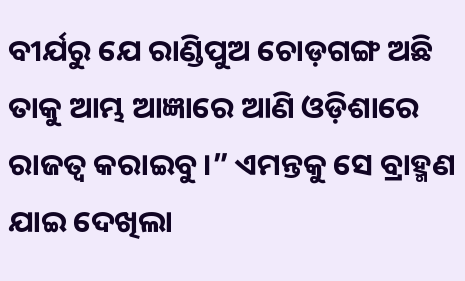ବୀର୍ଯରୁ ଯେ ରାଣ୍ଡିପୁଅ ଚୋଡ଼ଗଙ୍ଗ ଅଛି ତାକୁ ଆମ୍ଭ ଆଜ୍ଞାରେ ଆଣି ଓଡ଼ିଶାରେ ରାଜତ୍ୱ କରାଇବୁ।” ଏମନ୍ତକୁ ସେ ବ୍ରାହ୍ମଣ ଯାଇ ଦେଖିଲା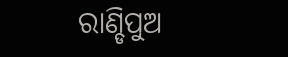ରାଣ୍ଡିପୁଅ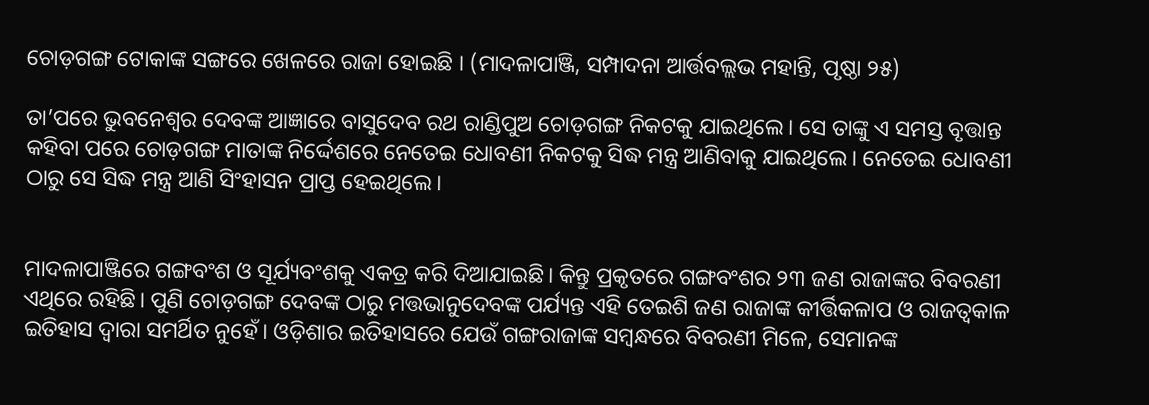ଚୋଡ଼ଗଙ୍ଗ ଟୋକାଙ୍କ ସଙ୍ଗରେ ଖେଳରେ ରାଜା ହୋଇଛି । (ମାଦଳାପାଞ୍ଜି, ସମ୍ପାଦନା ଆର୍ତ୍ତବଲ୍ଲଭ ମହାନ୍ତି, ପୃଷ୍ଠା ୨୫)

ତା’ପରେ ଭୁବନେଶ୍ୱର ଦେବଙ୍କ ଆଜ୍ଞାରେ ବାସୁଦେବ ରଥ ରାଣ୍ଡିପୁଅ ଚୋଡ଼ଗଙ୍ଗ ନିକଟକୁ ଯାଇଥିଲେ। ସେ ତାଙ୍କୁ ଏ ସମସ୍ତ ବୃତ୍ତାନ୍ତ କହିବା ପରେ ଚୋଡ଼ଗଙ୍ଗ ମାତାଙ୍କ ନିର୍ଦ୍ଦେଶରେ ନେତେଇ ଧୋବଣୀ ନିକଟକୁ ସିଦ୍ଧ ମନ୍ତ୍ର ଆଣିବାକୁ ଯାଇଥିଲେ। ନେତେଇ ଧୋବଣୀ ଠାରୁ ସେ ସିଦ୍ଧ ମନ୍ତ୍ର ଆଣି ସିଂହାସନ ପ୍ରାପ୍ତ ହେଇଥିଲେ।


ମାଦଳାପାଞ୍ଜିରେ ଗଙ୍ଗବଂଶ ଓ ସୂର୍ଯ୍ୟବଂଶକୁ ଏକତ୍ର କରି ଦିଆଯାଇଛି। କିନ୍ତୁ ପ୍ରକୃତରେ ଗଙ୍ଗବଂଶର ୨୩ ଜଣ ରାଜାଙ୍କର ବିବରଣୀ ଏଥିରେ ରହିଛି। ପୁଣି ଚୋଡ଼ଗଙ୍ଗ ଦେବଙ୍କ ଠାରୁ ମତ୍ତଭାନୁଦେବଙ୍କ ପର୍ଯ୍ୟନ୍ତ ଏହି ତେଇଶି ଜଣ ରାଜାଙ୍କ କୀର୍ତ୍ତିକଳାପ ଓ ରାଜତ୍ଵକାଳ ଇତିହାସ ଦ୍ଵାରା ସମର୍ଥିତ ନୁହେଁ। ଓଡ଼ିଶାର ଇତିହାସରେ ଯେଉଁ ଗଙ୍ଗରାଜାଙ୍କ ସମ୍ବନ୍ଧରେ ବିବରଣୀ ମିଳେ, ସେମାନଙ୍କ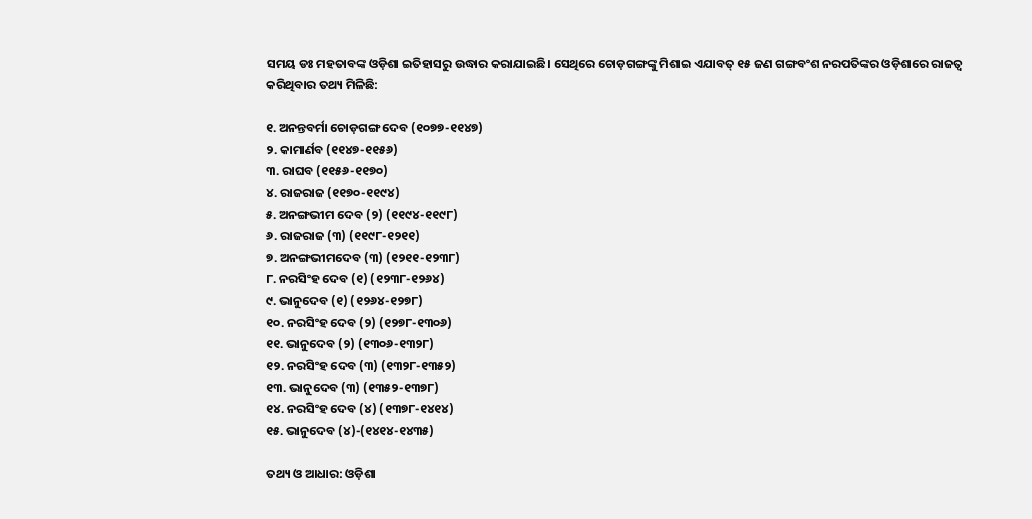ସମୟ ଡଃ ମହତାବଙ୍କ ଓଡ଼ିଶା ଇତିହାସରୁ ଉଦ୍ଧାର କରାଯାଇଛି। ସେଥିରେ ଚୋଡ଼ଗଙ୍ଗଙ୍କୁ ମିଶାଇ ଏଯାବତ୍ ୧୫ ଜଣ ଗଙ୍ଗବଂଶ ନରପତିଙ୍କର ଓଡ଼ିଶାରେ ରାଜତ୍ୱ କରିଥିବାର ତଥ୍ୟ ମିଳିଛି:

୧. ଅନନ୍ତବର୍ମା ଚୋଡ଼ଗଙ୍ଗ ଦେବ (୧୦୭୭-୧୧୪୭)
୨. କାମାର୍ଣବ (୧୧୪୭-୧୧୫୬)
୩. ରାଘବ (୧୧୫୬-୧୧୭୦)
୪. ରାଜରାଜ (୧୧୭୦-୧୧୯୪)
୫. ଅନଙ୍ଗଭୀମ ଦେବ (୨) (୧୧୯୪-୧୧୯୮)
୬. ରାଜରାଜ (୩) (୧୧୯୮-୧୨୧୧)
୭. ଅନଙ୍ଗଭୀମଦେବ (୩) (୧୨୧୧-୧୨୩୮)
୮. ନରସିଂହ ଦେବ (୧) (୧୨୩୮-୧୨୬୪)
୯. ଭାନୁଦେବ (୧) (୧୨୬୪-୧୨୭୮)
୧୦. ନରସିଂହ ଦେବ (୨) (୧୨୭୮-୧୩୦୬)
୧୧. ଭାନୁଦେବ (୨) (୧୩୦୬-୧୩୨୮)
୧୨. ନରସିଂହ ଦେବ (୩) (୧୩୨୮-୧୩୫୨)
୧୩. ଭାନୁଦେବ (୩) (୧୩୫୨-୧୩୭୮)
୧୪. ନରସିଂହ ଦେବ (୪) (୧୩୭୮-୧୪୧୪)
୧୫. ଭାନୁଦେବ (୪)-(୧୪୧୪-୧୪୩୫)

ତଥ୍ୟ ଓ ଆଧାର: ଓଡ଼ିଶା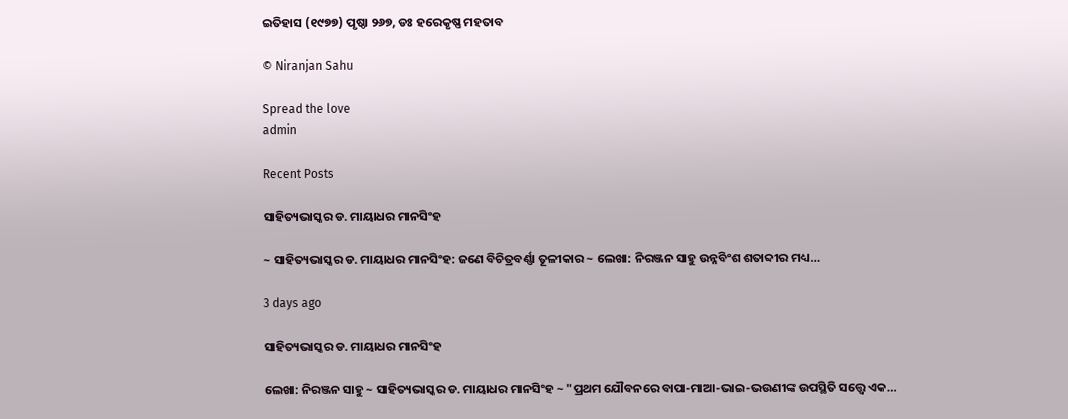ଇତିହାସ (୧୯୭୭) ପୃଷ୍ଠା ୨୬୭, ଡଃ ହରେକୃଷ୍ଣ ମହତାବ

© Niranjan Sahu

Spread the love
admin

Recent Posts

ସାହିତ୍ୟଭାସ୍କର ଡ. ମାୟାଧର ମାନସିଂହ

~ ସାହିତ୍ୟଭାସ୍କର ଡ. ମାୟାଧର ମାନସିଂହ: ଜଣେ ବିଚିତ୍ରବର୍ଣ୍ଣା ତୂଳୀକାର ~ ଲେଖା: ନିରଞ୍ଜନ ସାହୁ ଉନ୍ନବିଂଶ ଶତାବ୍ଦୀର ମଧ୍ୟ…

3 days ago

ସାହିତ୍ୟଭାସ୍କର ଡ. ମାୟାଧର ମାନସିଂହ

ଲେଖା: ନିରଞ୍ଜନ ସାହୁ ~ ସାହିତ୍ୟଭାସ୍କର ଡ. ମାୟାଧର ମାନସିଂହ ~ "ପ୍ରଥମ ଯୌବନରେ ବାପା-ମାଆ-ଭାଇ-ଭଉଣୀଙ୍କ ଉପସ୍ଥିତି ସତ୍ତ୍ୱେ ଏକ…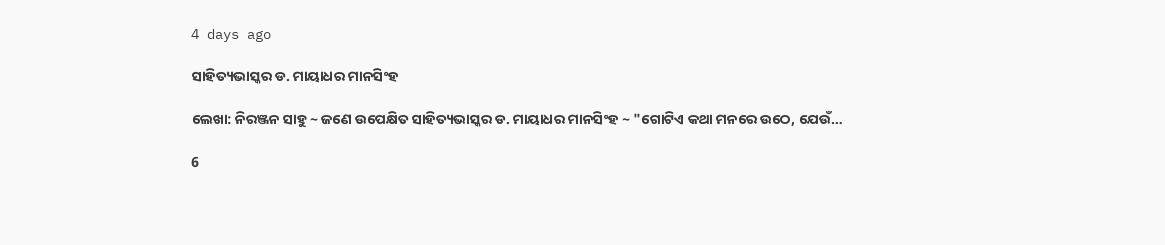4 days ago

ସାହିତ୍ୟଭାସ୍କର ଡ. ମାୟାଧର ମାନସିଂହ

ଲେଖା: ନିରଞ୍ଜନ ସାହୁ ~ ଜଣେ ଉପେକ୍ଷିତ ସାହିତ୍ୟଭାସ୍କର ଡ. ମାୟାଧର ମାନସିଂହ ~ "ଗୋଟିଏ କଥା ମନରେ ଉଠେ, ଯେଉଁ…

6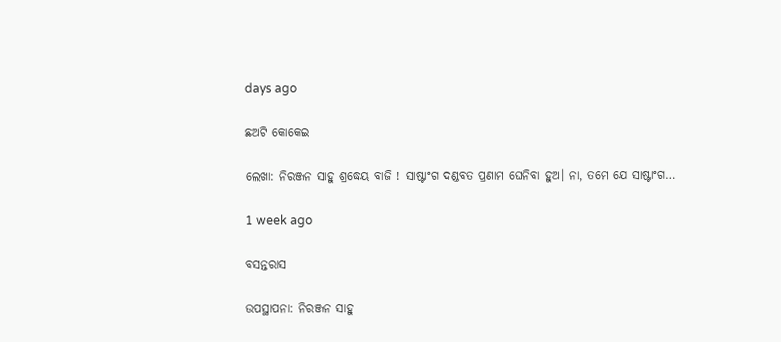days ago

ଛଅଟି କୋକେଇ

ଲେଖା: ନିରଞ୍ଜନ ସାହୁ ଶ୍ରଦ୍ଧେୟ ବାଜି ! ସାଷ୍ଟାଂଗ ଦଣ୍ଡବତ ପ୍ରଣାମ ଘେନିବା ହୁଅ। ନା, ତମେ ଯେ ସାଷ୍ଟାଂଗ…

1 week ago

ବସନ୍ତରାସ

ଉପସ୍ଥାପନା: ନିରଞ୍ଜନ ସାହୁ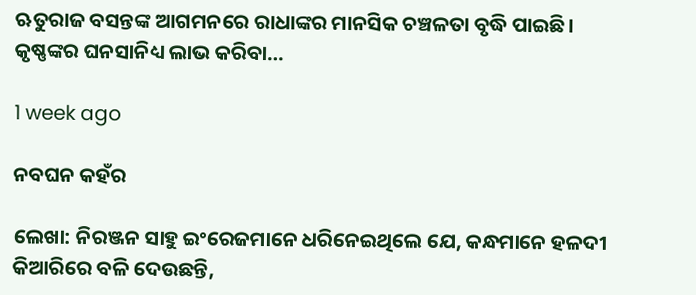ଋତୁରାଜ ବସନ୍ତଙ୍କ ଆଗମନରେ ରାଧାଙ୍କର ମାନସିକ ଚଞ୍ଚଳତା ବୃଦ୍ଧି ପାଇଛି। କୃଷ୍ଣଙ୍କର ଘନସାନିଧ୍ୟ ଲାଭ କରିବା…

1 week ago

ନବଘନ କହଁର

ଲେଖା: ନିରଞ୍ଜନ ସାହୁ ଇଂରେଜମାନେ ଧରିନେଇଥିଲେ ଯେ, କନ୍ଧମାନେ ହଳଦୀ କିଆରିରେ ବଳି ଦେଉଛନ୍ତି,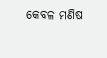କେବଳ ମଣିଷ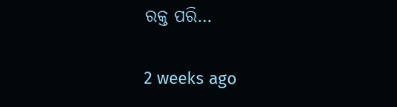ରକ୍ତ ପରି…

2 weeks ago